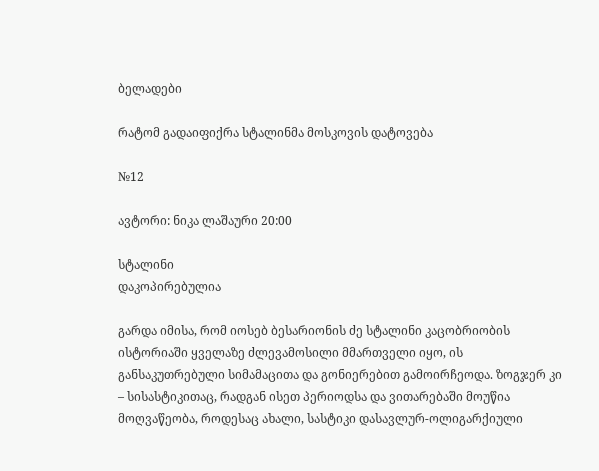ბელადები

რატომ გადაიფიქრა სტალინმა მოსკოვის დატოვება

№12

ავტორი: ნიკა ლაშაური 20:00

სტალინი
დაკოპირებულია

გარდა იმისა, რომ იოსებ ბესარიონის ძე სტალინი კაცობრიობის ისტორიაში ყველაზე ძლევამოსილი მმართველი იყო, ის განსაკუთრებული სიმამაცითა და გონიერებით გამოირჩეოდა. ზოგჯერ კი – სისასტიკითაც, რადგან ისეთ პერიოდსა და ვითარებაში მოუწია მოღვაწეობა, როდესაც ახალი, სასტიკი დასავლურ-ოლიგარქიული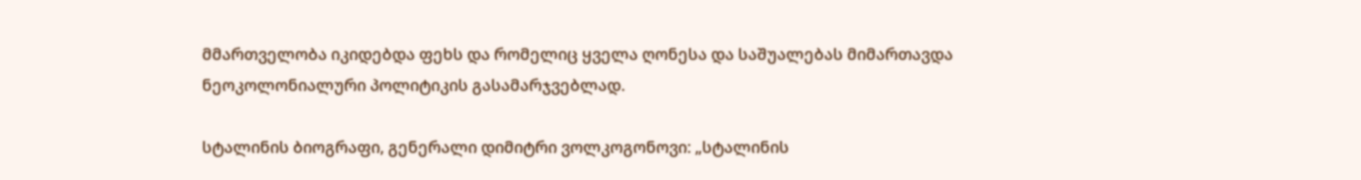მმართველობა იკიდებდა ფეხს და რომელიც ყველა ღონესა და საშუალებას მიმართავდა ნეოკოლონიალური პოლიტიკის გასამარჯვებლად.

სტალინის ბიოგრაფი, გენერალი დიმიტრი ვოლკოგონოვი: „სტალინის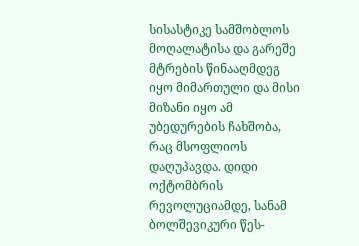სისასტიკე სამშობლოს მოღალატისა და გარეშე მტრების წინააღმდეგ იყო მიმართული და მისი მიზანი იყო ამ უბედურების ჩახშობა, რაც მსოფლიოს დაღუპავდა. დიდი ოქტომბრის რევოლუციამდე, სანამ ბოლშევიკური წეს-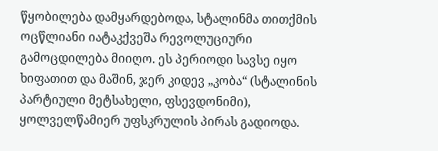წყობილება დამყარდებოდა, სტალინმა თითქმის ოცწლიანი იატაკქვეშა რევოლუციური გამოცდილება მიიღო. ეს პერიოდი სავსე იყო ხიფათით და მაშინ, ჯერ კიდევ „კობა“ (სტალინის პარტიული მეტსახელი, ფსევდონიმი), ყოლველწამიერ უფსკრულის პირას გადიოდა.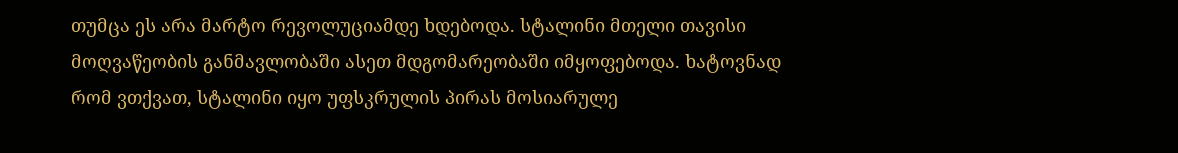თუმცა ეს არა მარტო რევოლუციამდე ხდებოდა. სტალინი მთელი თავისი მოღვაწეობის განმავლობაში ასეთ მდგომარეობაში იმყოფებოდა. ხატოვნად რომ ვთქვათ, სტალინი იყო უფსკრულის პირას მოსიარულე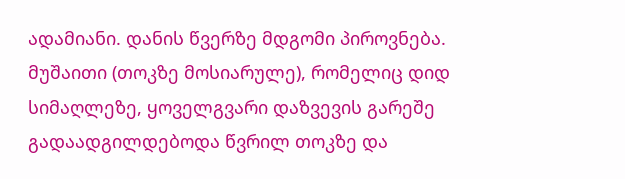ადამიანი. დანის წვერზე მდგომი პიროვნება. მუშაითი (თოკზე მოსიარულე), რომელიც დიდ სიმაღლეზე, ყოველგვარი დაზვევის გარეშე გადაადგილდებოდა წვრილ თოკზე და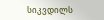სიკვდილს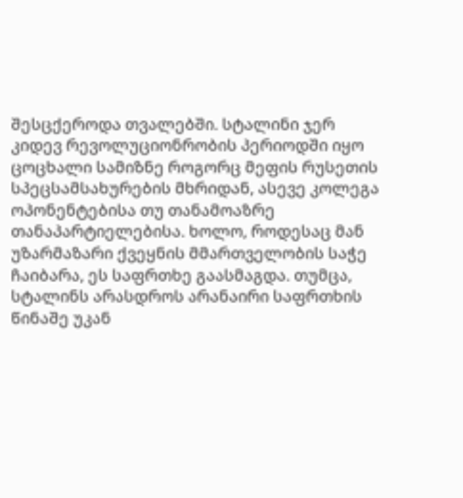შესცქეროდა თვალებში. სტალინი ჯერ კიდევ რევოლუციონრობის პერიოდში იყო ცოცხალი სამიზნე როგორც მეფის რუსეთის სპეცსამსახურების მხრიდან, ასევე კოლეგა ოპონენტებისა თუ თანამოაზრე თანაპარტიელებისა. ხოლო, როდესაც მან უზარმაზარი ქვეყნის მმართველობის საჭე ჩაიბარა, ეს საფრთხე გაასმაგდა. თუმცა, სტალინს არასდროს არანაირი საფრთხის წინაშე უკან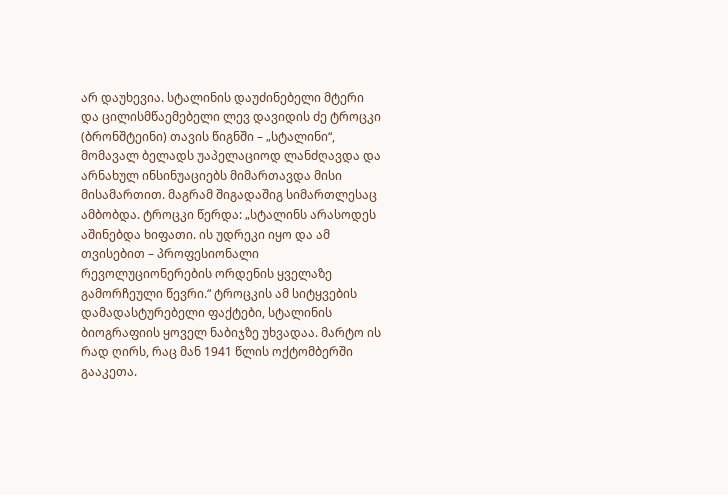არ დაუხევია. სტალინის დაუძინებელი მტერი და ცილისმწაემებელი ლევ დავიდის ძე ტროცკი (ბრონშტეინი) თავის წიგნში – „სტალინი“, მომავალ ბელადს უაპელაციოდ ლანძღავდა და არნახულ ინსინუაციებს მიმართავდა მისი მისამართით. მაგრამ შიგადაშიგ სიმართლესაც ამბობდა. ტროცკი წერდა: „სტალინს არასოდეს აშინებდა ხიფათი. ის უდრეკი იყო და ამ თვისებით – პროფესიონალი რევოლუციონერების ორდენის ყველაზე გამორჩეული წევრი.“ ტროცკის ამ სიტყვების დამადასტურებელი ფაქტები, სტალინის ბიოგრაფიის ყოველ ნაბიჯზე უხვადაა. მარტო ის რად ღირს, რაც მან 1941 წლის ოქტომბერში გააკეთა.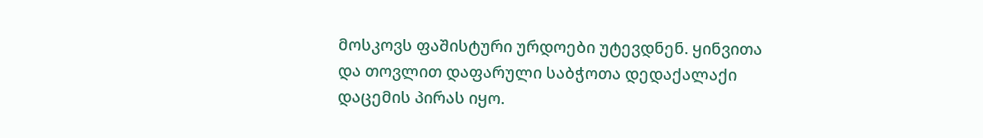მოსკოვს ფაშისტური ურდოები უტევდნენ. ყინვითა და თოვლით დაფარული საბჭოთა დედაქალაქი დაცემის პირას იყო.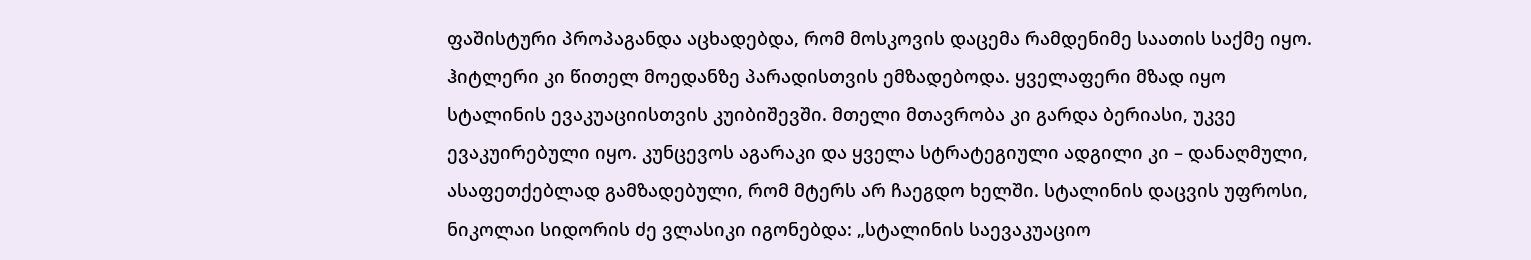ფაშისტური პროპაგანდა აცხადებდა, რომ მოსკოვის დაცემა რამდენიმე საათის საქმე იყო. ჰიტლერი კი წითელ მოედანზე პარადისთვის ემზადებოდა. ყველაფერი მზად იყო სტალინის ევაკუაციისთვის კუიბიშევში. მთელი მთავრობა კი გარდა ბერიასი, უკვე ევაკუირებული იყო. კუნცევოს აგარაკი და ყველა სტრატეგიული ადგილი კი – დანაღმული, ასაფეთქებლად გამზადებული, რომ მტერს არ ჩაეგდო ხელში. სტალინის დაცვის უფროსი, ნიკოლაი სიდორის ძე ვლასიკი იგონებდა: „სტალინის საევაკუაციო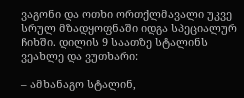ვაგონი და ოთხი ორთქლმავალი უკვე სრულ მზადყოფნაში იდგა სპეციალურ ჩიხში. დილის 9 საათზე სტალინს ვეახლე და ვუთხარი:

– ამხანაგო სტალინ,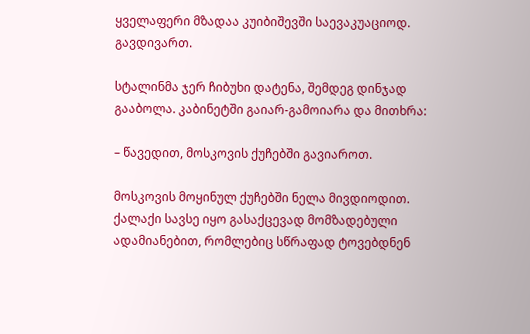ყველაფერი მზადაა კუიბიშევში საევაკუაციოდ. გავდივართ.

სტალინმა ჯერ ჩიბუხი დატენა, შემდეგ დინჯად გააბოლა. კაბინეტში გაიარ-გამოიარა და მითხრა:

– წავედით, მოსკოვის ქუჩებში გავიაროთ.

მოსკოვის მოყინულ ქუჩებში ნელა მივდიოდით. ქალაქი სავსე იყო გასაქცევად მომზადებული ადამიანებით, რომლებიც სწრაფად ტოვებდნენ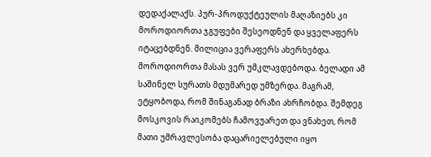დედაქალაქს. პურ-პროდუქტეულის მაღაზიებს კი მოროდიორთა ჯგუფები შესეოდნენ და ყველაფერს იტაცებდნენ. მილიცია ვერაფერს ახერხებდა. მოროდიორთა მასას ვერ უმკლავდებოდა. ბელადი ამ საშინელ სურათს მდუმარედ უმზერდა. მაგრამ, ეტყობოდა, რომ შინაგანად ბრაზი ახრჩობდა. შემდეგ მოსკოვის რაიკომებს ჩამოვუარეთ და ვნახეთ, რომ მათი უმრავლესობა დაცარიელებული იყო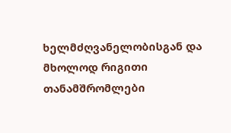ხელმძღვანელობისგან და მხოლოდ რიგითი თანამშრომლები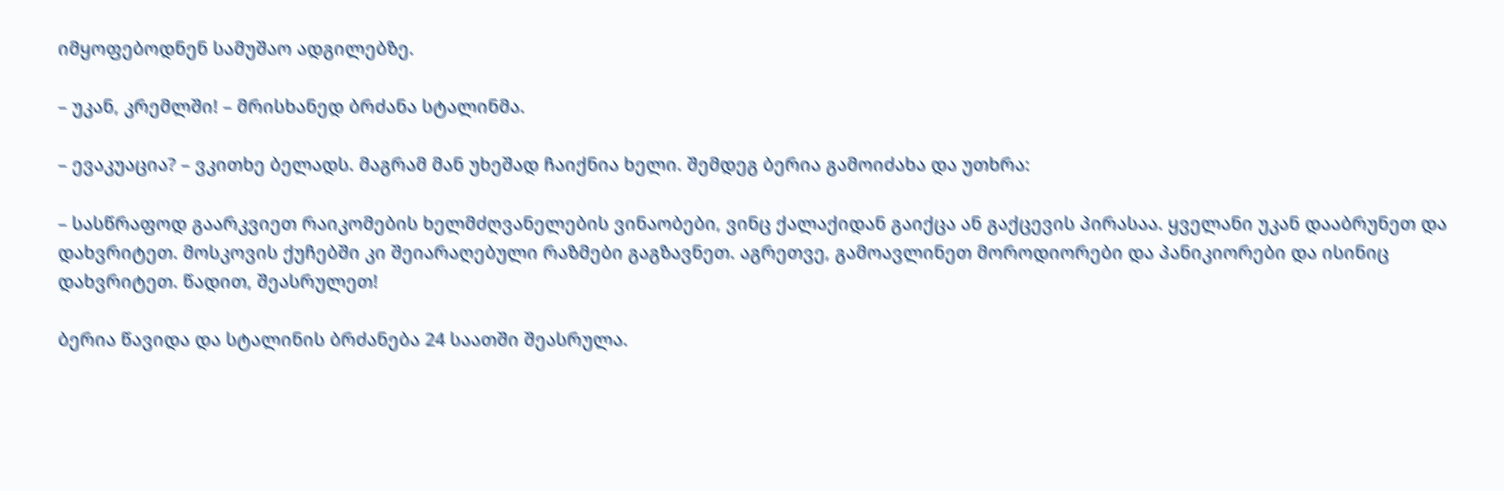იმყოფებოდნენ სამუშაო ადგილებზე.

– უკან, კრემლში! – მრისხანედ ბრძანა სტალინმა.

– ევაკუაცია? – ვკითხე ბელადს. მაგრამ მან უხეშად ჩაიქნია ხელი. შემდეგ ბერია გამოიძახა და უთხრა:

– სასწრაფოდ გაარკვიეთ რაიკომების ხელმძღვანელების ვინაობები, ვინც ქალაქიდან გაიქცა ან გაქცევის პირასაა. ყველანი უკან დააბრუნეთ და დახვრიტეთ. მოსკოვის ქუჩებში კი შეიარაღებული რაზმები გაგზავნეთ. აგრეთვე, გამოავლინეთ მოროდიორები და პანიკიორები და ისინიც დახვრიტეთ. წადით, შეასრულეთ!

ბერია წავიდა და სტალინის ბრძანება 24 საათში შეასრულა.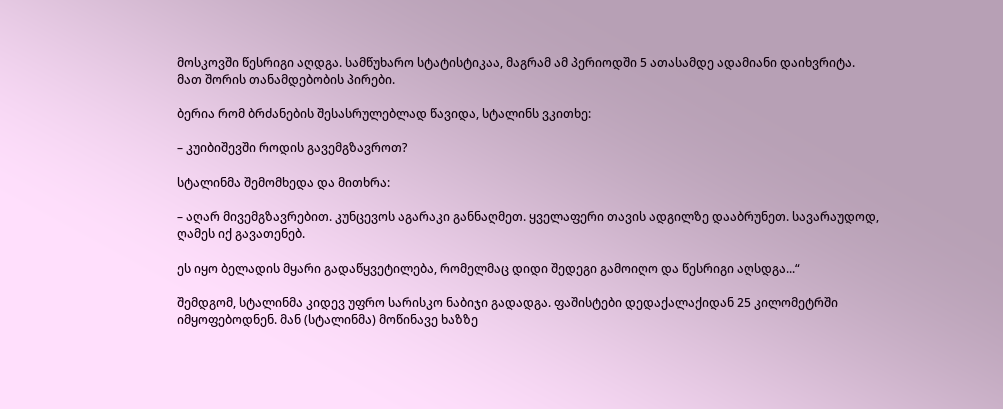მოსკოვში წესრიგი აღდგა. სამწუხარო სტატისტიკაა, მაგრამ ამ პერიოდში 5 ათასამდე ადამიანი დაიხვრიტა. მათ შორის თანამდებობის პირები.

ბერია რომ ბრძანების შესასრულებლად წავიდა, სტალინს ვკითხე:

– კუიბიშევში როდის გავემგზავროთ?

სტალინმა შემომხედა და მითხრა:

– აღარ მივემგზავრებით. კუნცევოს აგარაკი განნაღმეთ. ყველაფერი თავის ადგილზე დააბრუნეთ. სავარაუდოდ, ღამეს იქ გავათენებ.

ეს იყო ბელადის მყარი გადაწყვეტილება, რომელმაც დიდი შედეგი გამოიღო და წესრიგი აღსდგა...“

შემდგომ, სტალინმა კიდევ უფრო სარისკო ნაბიჯი გადადგა. ფაშისტები დედაქალაქიდან 25 კილომეტრში იმყოფებოდნენ. მან (სტალინმა) მოწინავე ხაზზე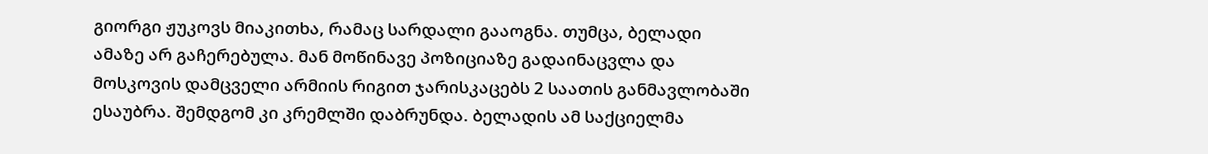გიორგი ჟუკოვს მიაკითხა, რამაც სარდალი გააოგნა. თუმცა, ბელადი ამაზე არ გაჩერებულა. მან მოწინავე პოზიციაზე გადაინაცვლა და მოსკოვის დამცველი არმიის რიგით ჯარისკაცებს 2 საათის განმავლობაში ესაუბრა. შემდგომ კი კრემლში დაბრუნდა. ბელადის ამ საქციელმა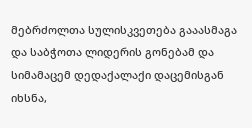მებრძოლთა სულისკვეთება გააასმაგა და საბჭოთა ლიდერის გონებამ და სიმამაცემ დედაქალაქი დაცემისგან იხსნა,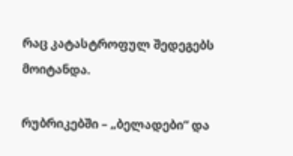რაც კატასტროფულ შედეგებს მოიტანდა.

რუბრიკებში – „ბელადები“ და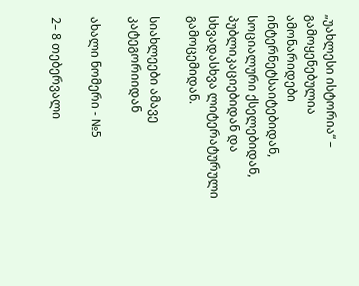„უახლესი ისტორია“ – გამოყენებულია ამონარიდები ინტერნეტსაიტებიდან, სოციალური ქსელებიდან, პუბლიკაციებიდან და სხვადასხვა ლიტერატურული გამოცემიდან.

სიახლეები ამავე კატეგორიიდან

ახალი ნომერი - №5

2– 8 თებერვალი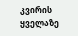კვირის ყველაზე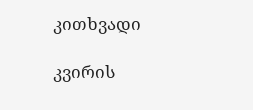კითხვადი

კვირის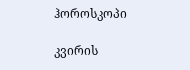ჰოროსკოპი

კვირის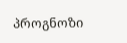პროგნოზი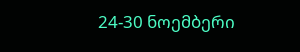24-30 ნოემბერი